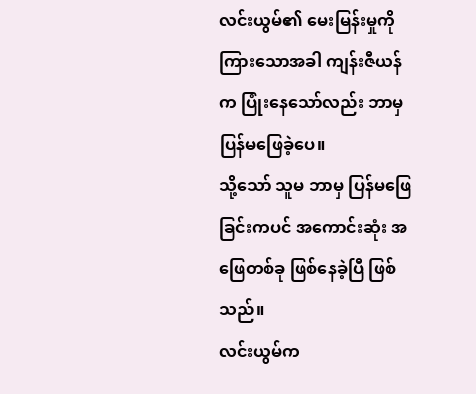လင်းယွမ်၏ မေးမြန်းမှုကို ကြားသောအခါ ကျန်းဇီယန်က ပြုံးနေသော်လည်း ဘာမှ ပြန်မဖြေခဲ့ပေ။
သို့သော် သူမ ဘာမှ ပြန်မဖြေခြင်းကပင် အကောင်းဆုံး အဖြေတစ်ခု ဖြစ်နေခဲ့ပြီ ဖြစ်သည်။
လင်းယွမ်က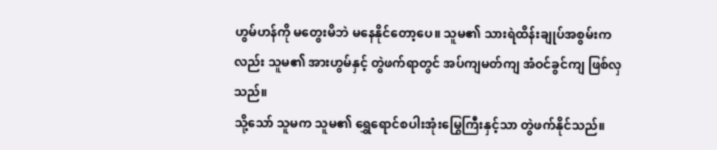ဟွမ်ဟန်ကို မတွေးမိဘဲ မနေနိုင်တော့ပေ။ သူမ၏ သားရဲထိန်းချုပ်အစွမ်းကလည်း သူမ၏ အားဟွမ်နှင့် တွဲဖက်ရာတွင် အပ်ကျမတ်ကျ အံဝင်ခွင်ကျ ဖြစ်လှသည်။
သို့သော် သူမက သူမ၏ ရွှေရောင်စပါးအုံးမြွေကြီးနှင့်သာ တွဲဖက်နိုင်သည်။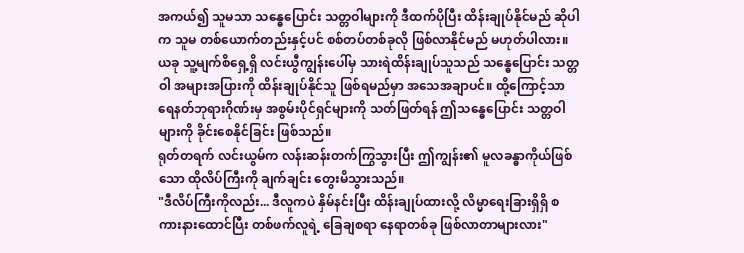အကယ်၍ သူမသာ သန္ဓေပြောင်း သတ္တဝါများကို ဒီထက်ပိုပြီး ထိန်းချုပ်နိုင်မည် ဆိုပါက သူမ တစ်ယောက်တည်းနှင့်ပင် စစ်တပ်တစ်ခုလို ဖြစ်လာနိုင်မည် မဟုတ်ပါလား။
ယခု သူ့မျက်စိရှေ့ရှိ လင်းယွီကျွန်းပေါ်မှ သားရဲထိန်းချုပ်သူသည် သန္ဓေပြောင်း သတ္တဝါ အများအပြားကို ထိန်းချုပ်နိုင်သူ ဖြစ်ရမည်မှာ အသေအချာပင်။ ထို့ကြောင့်သာ ရေနတ်ဘုရားဂိုဏ်းမှ အစွမ်းပိုင်ရှင်များကို သတ်ဖြတ်ရန် ဤသန္ဓေပြောင်း သတ္တဝါများကို ခိုင်းစေနိုင်ခြင်း ဖြစ်သည်။
ရုတ်တရက် လင်းယွမ်က လန်းဆန်းတက်ကြွသွားပြီး ဤကျွန်း၏ မူလခန္ဓာကိုယ်ဖြစ်သော ထိုလိပ်ကြီးကို ချက်ချင်း တွေးမိသွားသည်။
"ဒီလိပ်ကြီးကိုလည်း... ဒီလူကပဲ နှိမ်နင်းပြီး ထိန်းချုပ်ထားလို့ လိမ္မာရေးခြားရှိရှိ စကားနားထောင်ပြီး တစ်ဖက်လူရဲ့ ခြေချစရာ နေရာတစ်ခု ဖြစ်လာတာများလား"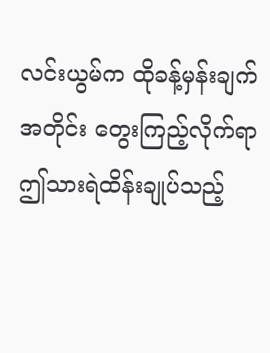လင်းယွမ်က ထိုခန့်မှန်းချက်အတိုင်း တွေးကြည့်လိုက်ရာ ဤသားရဲထိန်းချုပ်သည့်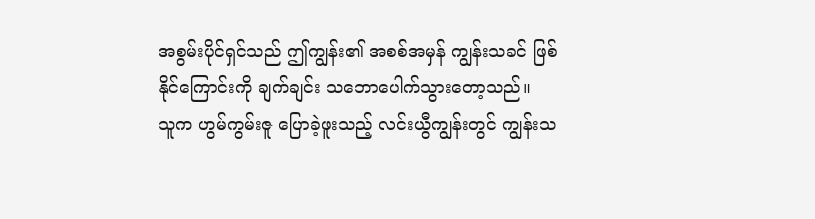အစွမ်းပိုင်ရှင်သည် ဤကျွန်း၏ အစစ်အမှန် ကျွန်းသခင် ဖြစ်နိုင်ကြောင်းကို ချက်ချင်း သဘောပေါက်သွားတော့သည်။
သူက ဟွမ်ကွမ်းဇူ ပြောခဲ့ဖူးသည့် လင်းယွီကျွန်းတွင် ကျွန်းသ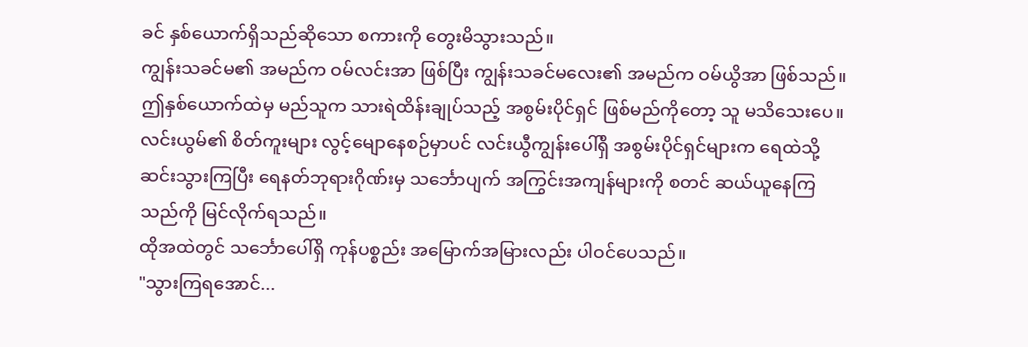ခင် နှစ်ယောက်ရှိသည်ဆိုသော စကားကို တွေးမိသွားသည်။
ကျွန်းသခင်မ၏ အမည်က ဝမ်လင်းအာ ဖြစ်ပြီး ကျွန်းသခင်မလေး၏ အမည်က ဝမ်ယွိအာ ဖြစ်သည်။
ဤနှစ်ယောက်ထဲမှ မည်သူက သားရဲထိန်းချုပ်သည့် အစွမ်းပိုင်ရှင် ဖြစ်မည်ကိုတော့ သူ မသိသေးပေ။
လင်းယွမ်၏ စိတ်ကူးများ လွင့်မျောနေစဉ်မှာပင် လင်းယွီကျွန်းပေါ်ရှိ အစွမ်းပိုင်ရှင်များက ရေထဲသို့ ဆင်းသွားကြပြီး ရေနတ်ဘုရားဂိုဏ်းမှ သင်္ဘောပျက် အကြွင်းအကျန်များကို စတင် ဆယ်ယူနေကြသည်ကို မြင်လိုက်ရသည်။
ထိုအထဲတွင် သင်္ဘောပေါ်ရှိ ကုန်ပစ္စည်း အမြောက်အမြားလည်း ပါဝင်ပေသည်။
"သွားကြရအောင်...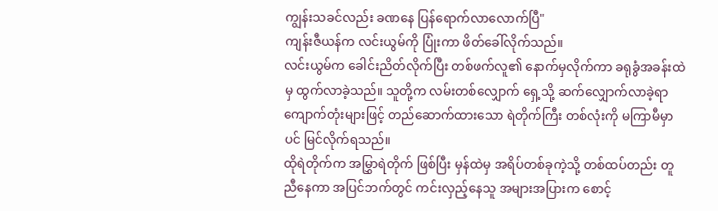ကျွန်းသခင်လည်း ခဏနေ ပြန်ရောက်လာလောက်ပြီ"
ကျန်းဇီယန်က လင်းယွမ်ကို ပြုံးကာ ဖိတ်ခေါ်လိုက်သည်။
လင်းယွမ်က ခေါင်းညိတ်လိုက်ပြီး တစ်ဖက်လူ၏ နောက်မှလိုက်ကာ ခရုခွံအခန်းထဲမှ ထွက်လာခဲ့သည်။ သူတို့က လမ်းတစ်လျှောက် ရှေ့သို့ ဆက်လျှောက်လာခဲ့ရာ ကျောက်တုံးများဖြင့် တည်ဆောက်ထားသော ရဲတိုက်ကြီး တစ်လုံးကို မကြာမီမှာပင် မြင်လိုက်ရသည်။
ထိုရဲတိုက်က အမြွှာရဲတိုက် ဖြစ်ပြီး မှန်ထဲမှ အရိပ်တစ်ခုကဲ့သို့ တစ်ထပ်တည်း တူညီနေကာ အပြင်ဘက်တွင် ကင်းလှည့်နေသူ အများအပြားက စောင့်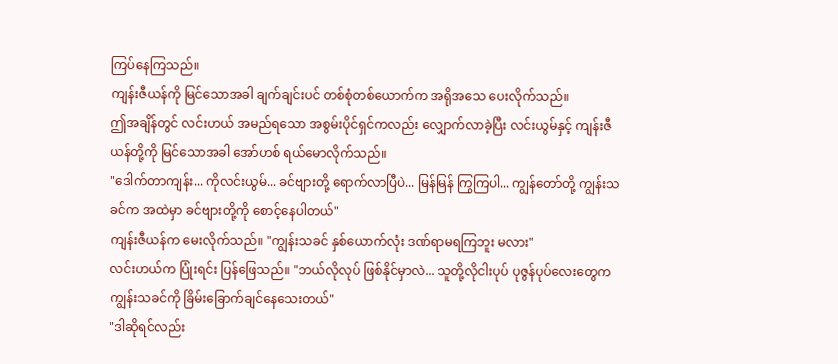ကြပ်နေကြသည်။
ကျန်းဇီယန်ကို မြင်သောအခါ ချက်ချင်းပင် တစ်စုံတစ်ယောက်က အရိုအသေ ပေးလိုက်သည်။
ဤအချိန်တွင် လင်းဟယ် အမည်ရသော အစွမ်းပိုင်ရှင်ကလည်း လျှောက်လာခဲ့ပြီး လင်းယွမ်နှင့် ကျန်းဇီယန်တို့ကို မြင်သောအခါ အော်ဟစ် ရယ်မောလိုက်သည်။
"ဒေါက်တာကျန်း... ကိုလင်းယွမ်... ခင်ဗျားတို့ ရောက်လာပြီပဲ... မြန်မြန် ကြွကြပါ... ကျွန်တော်တို့ ကျွန်းသခင်က အထဲမှာ ခင်ဗျားတို့ကို စောင့်နေပါတယ်"
ကျန်းဇီယန်က မေးလိုက်သည်။ "ကျွန်းသခင် နှစ်ယောက်လုံး ဒဏ်ရာမရကြဘူး မလား"
လင်းဟယ်က ပြုံးရင်း ပြန်ဖြေသည်။ "ဘယ်လိုလုပ် ဖြစ်နိုင်မှာလဲ... သူတို့လိုငါးပုပ် ပုဇွန်ပုပ်လေးတွေက ကျွန်းသခင်ကို ခြိမ်းခြောက်ချင်နေသေးတယ်"
"ဒါဆိုရင်လည်း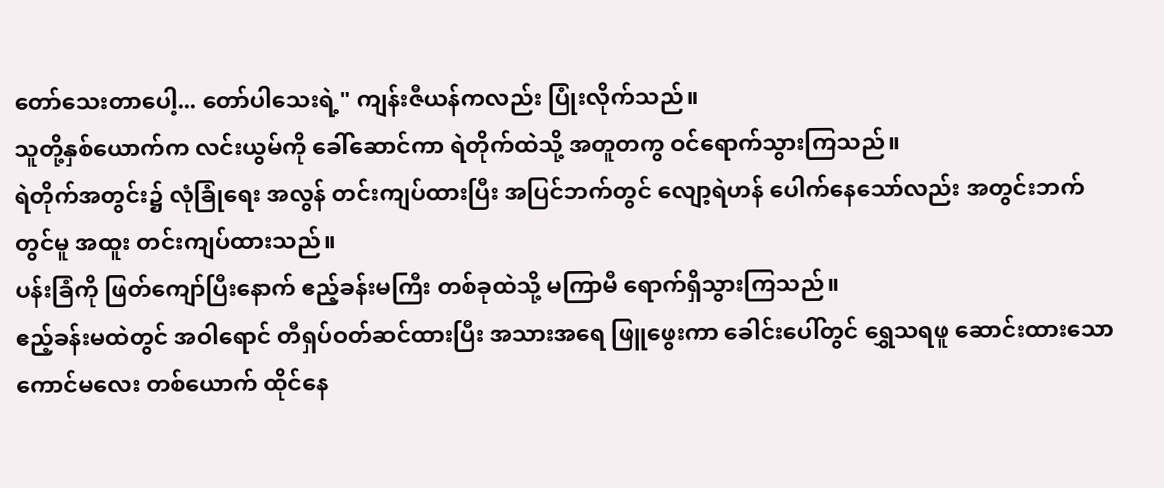တော်သေးတာပေါ့... တော်ပါသေးရဲ့" ကျန်းဇီယန်ကလည်း ပြုံးလိုက်သည်။
သူတို့နှစ်ယောက်က လင်းယွမ်ကို ခေါ်ဆောင်ကာ ရဲတိုက်ထဲသို့ အတူတကွ ဝင်ရောက်သွားကြသည်။
ရဲတိုက်အတွင်း၌ လုံခြုံရေး အလွန် တင်းကျပ်ထားပြီး အပြင်ဘက်တွင် လျော့ရဲဟန် ပေါက်နေသော်လည်း အတွင်းဘက်တွင်မူ အထူး တင်းကျပ်ထားသည်။
ပန်းခြံကို ဖြတ်ကျော်ပြီးနောက် ဧည့်ခန်းမကြီး တစ်ခုထဲသို့ မကြာမီ ရောက်ရှိသွားကြသည်။
ဧည့်ခန်းမထဲတွင် အဝါရောင် တီရှပ်ဝတ်ဆင်ထားပြီး အသားအရေ ဖြူဖွေးကာ ခေါင်းပေါ်တွင် ရွှေသရဖူ ဆောင်းထားသော ကောင်မလေး တစ်ယောက် ထိုင်နေ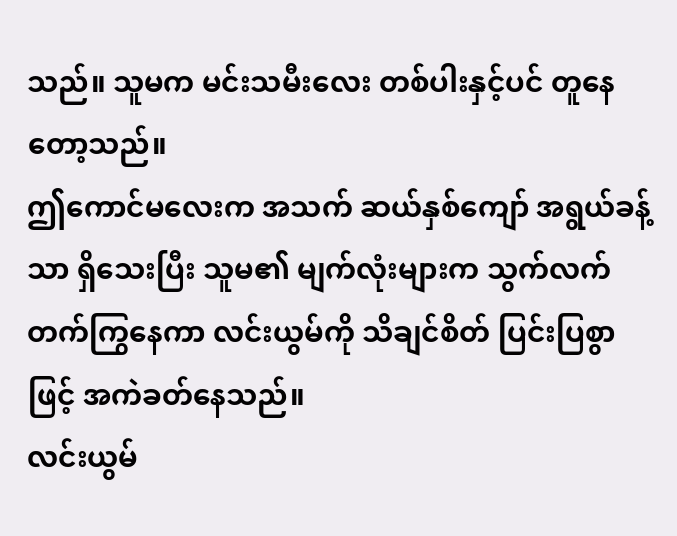သည်။ သူမက မင်းသမီးလေး တစ်ပါးနှင့်ပင် တူနေတော့သည်။
ဤကောင်မလေးက အသက် ဆယ်နှစ်ကျော် အရွယ်ခန့်သာ ရှိသေးပြီး သူမ၏ မျက်လုံးများက သွက်လက် တက်ကြွနေကာ လင်းယွမ်ကို သိချင်စိတ် ပြင်းပြစွာဖြင့် အကဲခတ်နေသည်။
လင်းယွမ်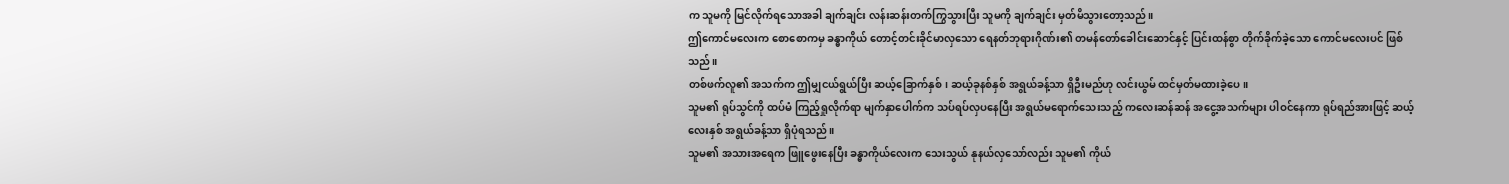က သူမကို မြင်လိုက်ရသောအခါ ချက်ချင်း လန်းဆန်းတက်ကြွသွားပြီး သူမကို ချက်ချင်း မှတ်မိသွားတော့သည်။
ဤကောင်မလေးက စောစောကမှ ခန္ဓာကိုယ် တောင့်တင်းခိုင်မာလှသော ရေနတ်ဘုရားဂိုဏ်း၏ တမန်တော်ခေါင်းဆောင်နှင့် ပြင်းထန်စွာ တိုက်ခိုက်ခဲ့သော ကောင်မလေးပင် ဖြစ်သည်။
တစ်ဖက်လူ၏ အသက်က ဤမျှငယ်ရွယ်ပြီး ဆယ့်ခြောက်နှစ်၊ ဆယ့်ခုနစ်နှစ် အရွယ်ခန့်သာ ရှိဦးမည်ဟု လင်းယွမ် ထင်မှတ်မထားခဲ့ပေ။
သူမ၏ ရုပ်သွင်ကို ထပ်မံ ကြည့်ရှုလိုက်ရာ မျက်နှာပေါက်က သပ်ရပ်လှပနေပြီး အရွယ်မရောက်သေးသည့် ကလေးဆန်ဆန် အငွေ့အသက်များ ပါဝင်နေကာ ရုပ်ရည်အားဖြင့် ဆယ့်လေးနှစ် အရွယ်ခန့်သာ ရှိပုံရသည်။
သူမ၏ အသားအရေက ဖြူဖွေးနေပြီး ခန္ဓာကိုယ်လေးက သေးသွယ် နုနယ်လှသော်လည်း သူမ၏ ကိုယ်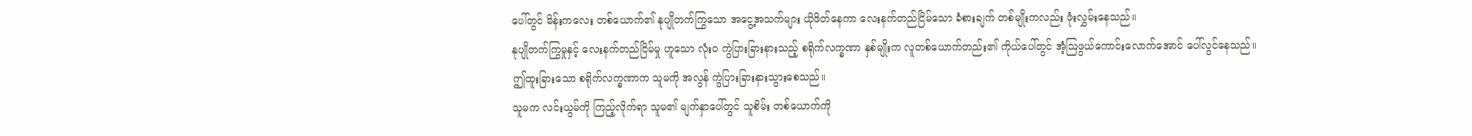ပေါ်တွင် မိန်းကလေး တစ်ယောက်၏ နုပျိုတက်ကြွသော အငွေ့အသက်များ ယိုဖိတ်နေကာ လေးနက်တည်ငြိမ်သော ခံစားချက် တစ်မျိုးကလည်း ဖုံးလွှမ်းနေသည်။
နုပျိုတက်ကြွမှုနှင့် လေးနက်တည်ငြိမ်မှု ဟူသော လုံးဝ ကွဲပြားခြားနားသည့် စရိုက်လက္ခဏာ နှစ်မျိုးက လူတစ်ယောက်တည်း၏ ကိုယ်ပေါ်တွင် အံ့ဩဖွယ်ကောင်းလောက်အောင် ပေါ်လွင်နေသည်။
ဤထူးခြားသော စရိုက်လက္ခဏာက သူမကို အလွန် ကွဲပြားခြားနားသွားစေသည်။
သူမက လင်းယွမ်ကို ကြည့်လိုက်ရာ သူမ၏ မျက်နှာပေါ်တွင် သူစိမ်း တစ်ယောက်ကို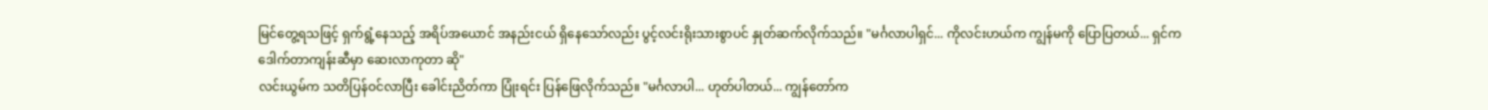မြင်တွေ့ရသဖြင့် ရှက်ရွံ့နေသည့် အရိပ်အယောင် အနည်းငယ် ရှိနေသော်လည်း ပွင့်လင်းရိုးသားစွာပင် နှုတ်ဆက်လိုက်သည်။ "မင်္ဂလာပါရှင်... ကိုလင်းဟယ်က ကျွန်မကို ပြောပြတယ်... ရှင်က ဒေါက်တာကျန်းဆီမှာ ဆေးလာကုတာ ဆို"
လင်းယွမ်က သတိပြန်ဝင်လာပြီး ခေါင်းညိတ်ကာ ပြုံးရင်း ပြန်ဖြေလိုက်သည်။ "မင်္ဂလာပါ... ဟုတ်ပါတယ်... ကျွန်တော်က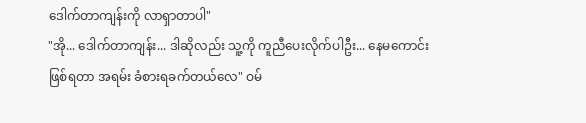ဒေါက်တာကျန်းကို လာရှာတာပါ"
"အို... ဒေါက်တာကျန်း... ဒါဆိုလည်း သူ့ကို ကူညီပေးလိုက်ပါဦး... နေမကောင်းဖြစ်ရတာ အရမ်း ခံစားရခက်တယ်လေ" ဝမ်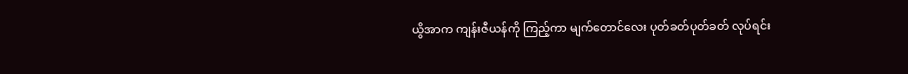ယွိအာက ကျန်းဇီယန်ကို ကြည့်ကာ မျက်တောင်လေး ပုတ်ခတ်ပုတ်ခတ် လုပ်ရင်း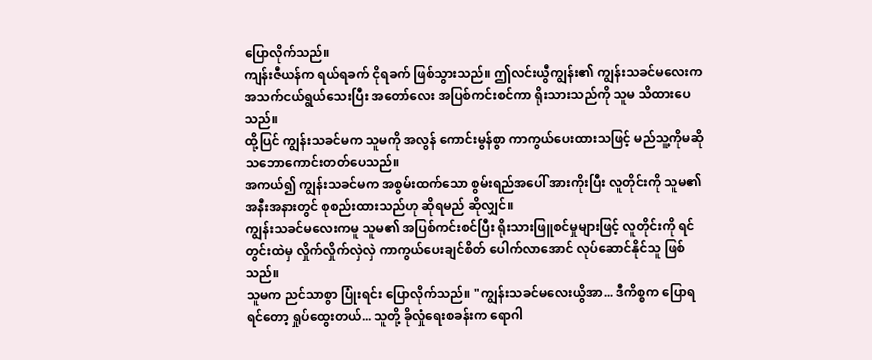ပြောလိုက်သည်။
ကျန်းဇီယန်က ရယ်ရခက် ငိုရခက် ဖြစ်သွားသည်။ ဤလင်းယွီကျွန်း၏ ကျွန်းသခင်မလေးက အသက်ငယ်ရွယ်သေးပြီး အတော်လေး အပြစ်ကင်းစင်ကာ ရိုးသားသည်ကို သူမ သိထားပေသည်။
ထို့ပြင် ကျွန်းသခင်မက သူမကို အလွန် ကောင်းမွန်စွာ ကာကွယ်ပေးထားသဖြင့် မည်သူ့ကိုမဆို သဘောကောင်းတတ်ပေသည်။
အကယ်၍ ကျွန်းသခင်မက အစွမ်းထက်သော စွမ်းရည်အပေါ် အားကိုးပြီး လူတိုင်းကို သူမ၏ အနီးအနားတွင် စုစည်းထားသည်ဟု ဆိုရမည် ဆိုလျှင်။
ကျွန်းသခင်မလေးကမူ သူမ၏ အပြစ်ကင်းစင်ပြီး ရိုးသားဖြူစင်မှုများဖြင့် လူတိုင်းကို ရင်တွင်းထဲမှ လှိုက်လှိုက်လှဲလှဲ ကာကွယ်ပေးချင်စိတ် ပေါက်လာအောင် လုပ်ဆောင်နိုင်သူ ဖြစ်သည်။
သူမက ညင်သာစွာ ပြုံးရင်း ပြောလိုက်သည်။ "ကျွန်းသခင်မလေးယွိအာ... ဒီကိစ္စက ပြောရရင်တော့ ရှုပ်ထွေးတယ်... သူတို့ ခိုလှုံရေးစခန်းက ရောဂါ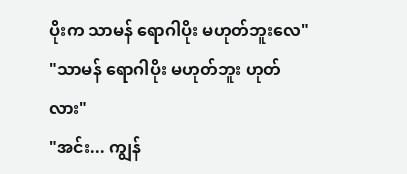ပိုးက သာမန် ရောဂါပိုး မဟုတ်ဘူးလေ"
"သာမန် ရောဂါပိုး မဟုတ်ဘူး ဟုတ်လား"
"အင်း... ကျွန်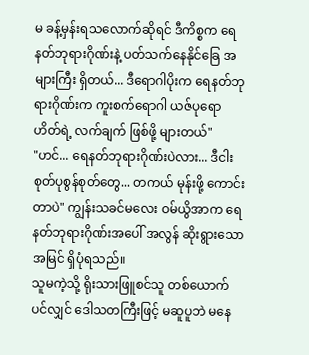မ ခန့်မှန်းရသလောက်ဆိုရင် ဒီကိစ္စက ရေနတ်ဘုရားဂိုဏ်းနဲ့ ပတ်သက်နေနိုင်ခြေ အများကြီး ရှိတယ်... ဒီရောဂါပိုးက ရေနတ်ဘုရားဂိုဏ်းက ကူးစက်ရောဂါ ယဇ်ပုရောဟိတ်ရဲ့ လက်ချက် ဖြစ်ဖို့ များတယ်"
"ဟင်... ရေနတ်ဘုရားဂိုဏ်းပဲလား... ဒီငါးစုတ်ပုစွန်စုတ်တွေ... တကယ် မုန်းဖို့ ကောင်းတာပဲ" ကျွန်းသခင်မလေး ဝမ်ယွိအာက ရေနတ်ဘုရားဂိုဏ်းအပေါ် အလွန် ဆိုးရွားသော အမြင် ရှိပုံရသည်။
သူမကဲ့သို့ ရိုးသားဖြူစင်သူ တစ်ယောက်ပင်လျှင် ဒေါသတကြီးဖြင့် မဆူပူဘဲ မနေ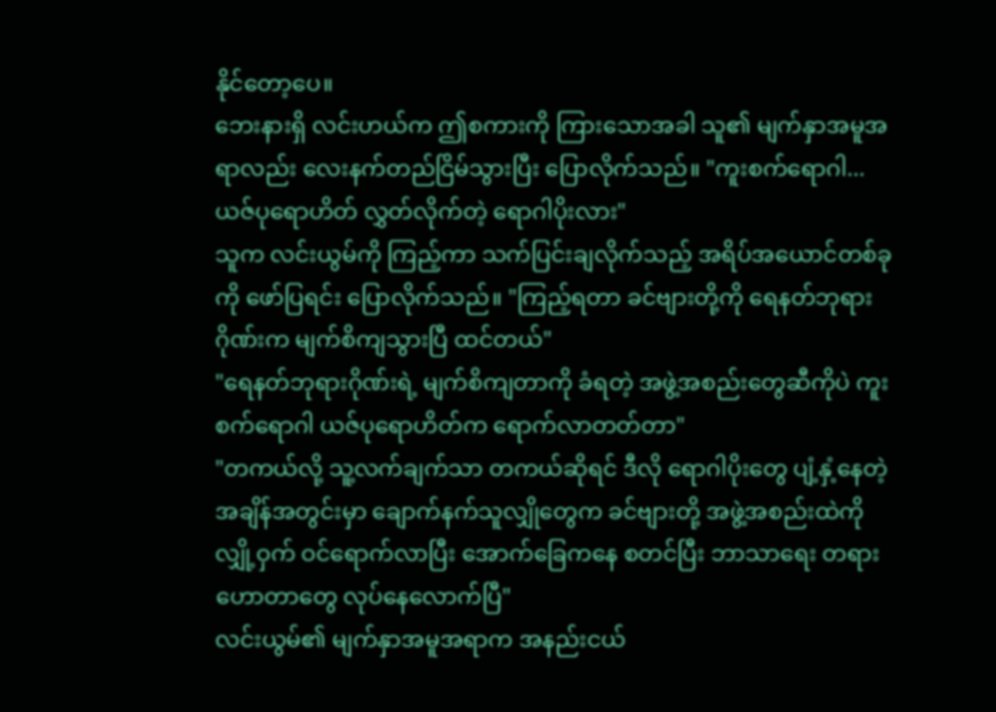နိုင်တော့ပေ။
ဘေးနားရှိ လင်းဟယ်က ဤစကားကို ကြားသောအခါ သူ၏ မျက်နှာအမူအရာလည်း လေးနက်တည်ငြိမ်သွားပြီး ပြောလိုက်သည်။ "ကူးစက်ရောဂါ... ယဇ်ပုရောဟိတ် လွှတ်လိုက်တဲ့ ရောဂါပိုးလား"
သူက လင်းယွမ်ကို ကြည့်ကာ သက်ပြင်းချလိုက်သည့် အရိပ်အယောင်တစ်ခုကို ဖော်ပြရင်း ပြောလိုက်သည်။ "ကြည့်ရတာ ခင်ဗျားတို့ကို ရေနတ်ဘုရားဂိုဏ်းက မျက်စိကျသွားပြီ ထင်တယ်"
"ရေနတ်ဘုရားဂိုဏ်းရဲ့ မျက်စိကျတာကို ခံရတဲ့ အဖွဲ့အစည်းတွေဆီကိုပဲ ကူးစက်ရောဂါ ယဇ်ပုရောဟိတ်က ရောက်လာတတ်တာ"
"တကယ်လို့ သူ့လက်ချက်သာ တကယ်ဆိုရင် ဒီလို ရောဂါပိုးတွေ ပျံ့နှံ့နေတဲ့ အချိန်အတွင်းမှာ ချောက်နက်သူလျှိုတွေက ခင်ဗျားတို့ အဖွဲ့အစည်းထဲကို လျှို့ဝှက် ဝင်ရောက်လာပြီး အောက်ခြေကနေ စတင်ပြီး ဘာသာရေး တရားဟောတာတွေ လုပ်နေလောက်ပြီ"
လင်းယွမ်၏ မျက်နှာအမူအရာက အနည်းငယ်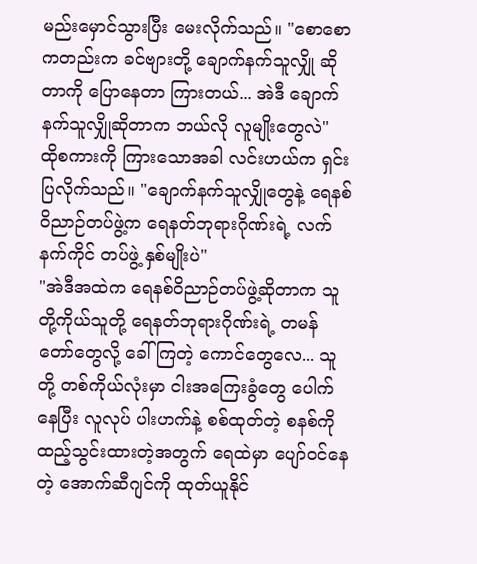မည်းမှောင်သွားပြီး မေးလိုက်သည်။ "စောစောကတည်းက ခင်ဗျားတို့ ချောက်နက်သူလျှို ဆိုတာကို ပြောနေတာ ကြားတယ်... အဲဒီ ချောက်နက်သူလျှိုဆိုတာက ဘယ်လို လူမျိုးတွေလဲ"
ထိုစကားကို ကြားသောအခါ လင်းဟယ်က ရှင်းပြလိုက်သည်။ "ချောက်နက်သူလျှိုတွေနဲ့ ရေနစ်ဝိညာဉ်တပ်ဖွဲ့က ရေနတ်ဘုရားဂိုဏ်းရဲ့ လက်နက်ကိုင် တပ်ဖွဲ့ နှစ်မျိုးပဲ"
"အဲဒီအထဲက ရေနစ်ဝိညာဉ်တပ်ဖွဲ့ဆိုတာက သူတို့ကိုယ်သူတို့ ရေနတ်ဘုရားဂိုဏ်းရဲ့ တမန်တော်တွေလို့ ခေါ်ကြတဲ့ ကောင်တွေလေ... သူတို့ တစ်ကိုယ်လုံးမှာ ငါးအကြေးခွံတွေ ပေါက်နေပြီး လူလုပ် ပါးဟက်နဲ့ စစ်ထုတ်တဲ့ စနစ်ကို ထည့်သွင်းထားတဲ့အတွက် ရေထဲမှာ ပျော်ဝင်နေတဲ့ အောက်ဆီဂျင်ကို ထုတ်ယူနိုင်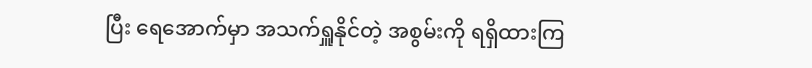ပြီး ရေအောက်မှာ အသက်ရှူနိုင်တဲ့ အစွမ်းကို ရရှိထားကြ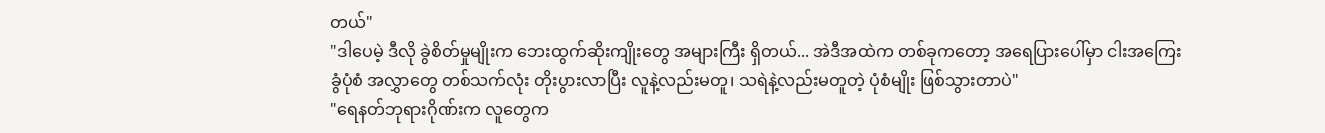တယ်"
"ဒါပေမဲ့ ဒီလို ခွဲစိတ်မှုမျိုးက ဘေးထွက်ဆိုးကျိုးတွေ အများကြီး ရှိတယ်... အဲဒီအထဲက တစ်ခုကတော့ အရေပြားပေါ်မှာ ငါးအကြေးခွံပုံစံ အလွှာတွေ တစ်သက်လုံး တိုးပွားလာပြီး လူနဲ့လည်းမတူ၊ သရဲနဲ့လည်းမတူတဲ့ ပုံစံမျိုး ဖြစ်သွားတာပဲ"
"ရေနတ်ဘုရားဂိုဏ်းက လူတွေက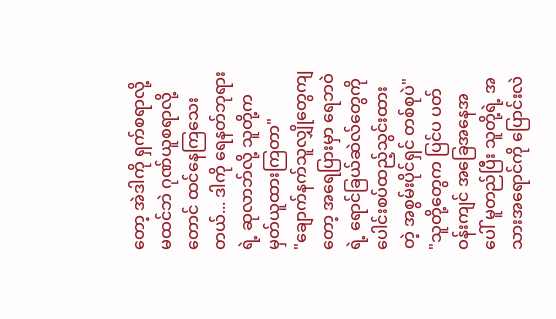တော့ အဲဒါကို ရှက်စရာလို့ မထင်ဘဲ ဂုဏ်ယူစရာလို့တောင် ထင်နေကြသေးတယ်... ဒါကို ရေနတ်ဘုရားရဲ့ ဆုလာဘ်လို့ သူတို့က မှတ်ယူထားကြတာ"
"ချောက်နက်သူလျှိုတွေကျတော့ အရေပြားမှာ ရေဘဝဲရဲ့ ရောင်ခြယ်ဆဲလ်တွေကို ပေါင်းစပ်ထည့်သွင်းထားတဲ့ အစွမ်းပိုင်ရှင် တစ်စုပဲ"
"သူတို့တွေက ပြင်ပ ပတ်ဝန်းကျင် အခြေအနေအပေါ် မူတည်ပြီး သူတို့ရဲ့ အသားအရောင်ကို ပြောင်းလဲ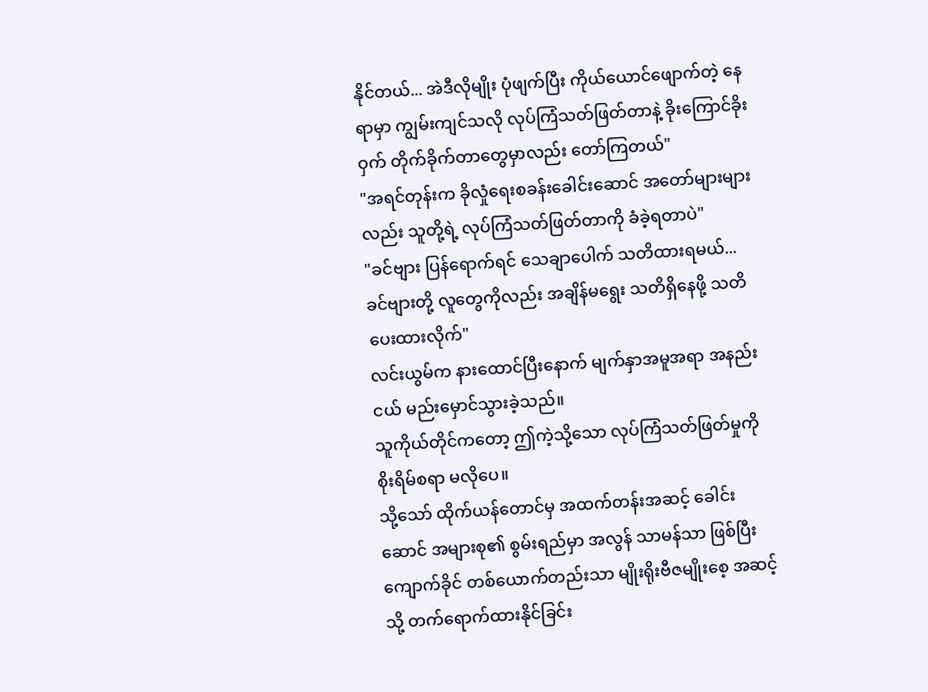နိုင်တယ်... အဲဒီလိုမျိုး ပုံဖျက်ပြီး ကိုယ်ယောင်ဖျောက်တဲ့ နေရာမှာ ကျွမ်းကျင်သလို လုပ်ကြံသတ်ဖြတ်တာနဲ့ ခိုးကြောင်ခိုးဝှက် တိုက်ခိုက်တာတွေမှာလည်း တော်ကြတယ်"
"အရင်တုန်းက ခိုလှုံရေးစခန်းခေါင်းဆောင် အတော်များများလည်း သူတို့ရဲ့ လုပ်ကြံသတ်ဖြတ်တာကို ခံခဲ့ရတာပဲ"
"ခင်ဗျား ပြန်ရောက်ရင် သေချာပေါက် သတိထားရမယ်... ခင်ဗျားတို့ လူတွေကိုလည်း အချိန်မရွေး သတိရှိနေဖို့ သတိပေးထားလိုက်"
လင်းယွမ်က နားထောင်ပြီးနောက် မျက်နှာအမူအရာ အနည်းငယ် မည်းမှောင်သွားခဲ့သည်။
သူကိုယ်တိုင်ကတော့ ဤကဲ့သို့သော လုပ်ကြံသတ်ဖြတ်မှုကို စိုးရိမ်စရာ မလိုပေ။
သို့သော် ထိုက်ယန်တောင်မှ အထက်တန်းအဆင့် ခေါင်းဆောင် အများစု၏ စွမ်းရည်မှာ အလွန် သာမန်သာ ဖြစ်ပြီး ကျောက်ခိုင် တစ်ယောက်တည်းသာ မျိုးရိုးဗီဇမျိုးစေ့ အဆင့်သို့ တက်ရောက်ထားနိုင်ခြင်း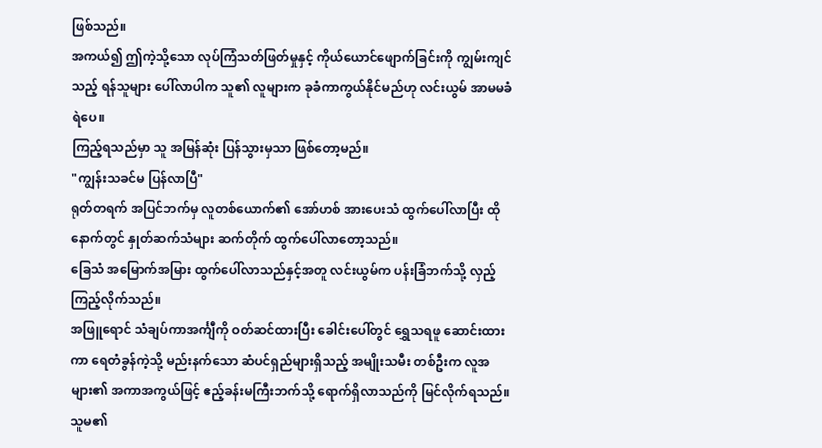ဖြစ်သည်။
အကယ်၍ ဤကဲ့သို့သော လုပ်ကြံသတ်ဖြတ်မှုနှင့် ကိုယ်ယောင်ဖျောက်ခြင်းကို ကျွမ်းကျင်သည့် ရန်သူများ ပေါ်လာပါက သူ၏ လူများက ခုခံကာကွယ်နိုင်မည်ဟု လင်းယွမ် အာမမခံရဲပေ။
ကြည့်ရသည်မှာ သူ အမြန်ဆုံး ပြန်သွားမှသာ ဖြစ်တော့မည်။
"ကျွန်းသခင်မ ပြန်လာပြီ"
ရုတ်တရက် အပြင်ဘက်မှ လူတစ်ယောက်၏ အော်ဟစ် အားပေးသံ ထွက်ပေါ်လာပြီး ထိုနောက်တွင် နှုတ်ဆက်သံများ ဆက်တိုက် ထွက်ပေါ်လာတော့သည်။
ခြေသံ အမြောက်အမြား ထွက်ပေါ်လာသည်နှင့်အတူ လင်းယွမ်က ပန်းခြံဘက်သို့ လှည့်ကြည့်လိုက်သည်။
အဖြူရောင် သံချပ်ကာအင်္ကျီကို ဝတ်ဆင်ထားပြီး ခေါင်းပေါ်တွင် ရွှေသရဖူ ဆောင်းထားကာ ရေတံခွန်ကဲ့သို့ မည်းနက်သော ဆံပင်ရှည်များရှိသည့် အမျိုးသမီး တစ်ဦးက လူအများ၏ အကာအကွယ်ဖြင့် ဧည့်ခန်းမကြီးဘက်သို့ ရောက်ရှိလာသည်ကို မြင်လိုက်ရသည်။
သူမ၏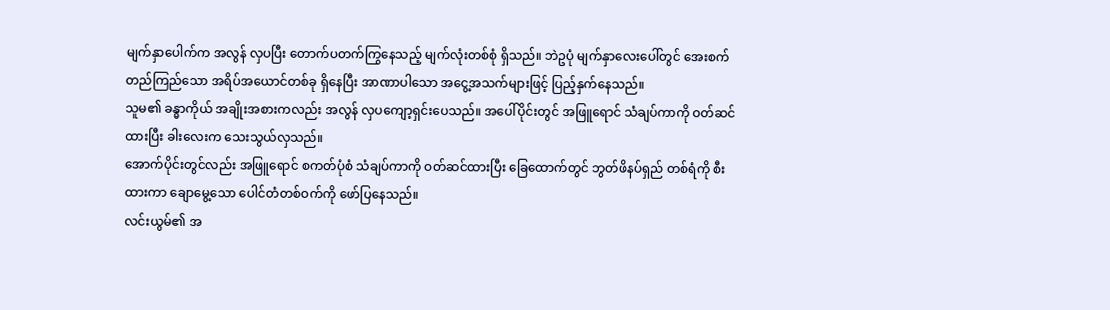မျက်နှာပေါက်က အလွန် လှပပြီး တောက်ပတက်ကြွနေသည့် မျက်လုံးတစ်စုံ ရှိသည်။ ဘဲဥပုံ မျက်နှာလေးပေါ်တွင် အေးစက်တည်ကြည်သော အရိပ်အယောင်တစ်ခု ရှိနေပြီး အာဏာပါသော အငွေ့အသက်များဖြင့် ပြည့်နှက်နေသည်။
သူမ၏ ခန္ဓာကိုယ် အချိုးအစားကလည်း အလွန် လှပကျော့ရှင်းပေသည်။ အပေါ်ပိုင်းတွင် အဖြူရောင် သံချပ်ကာကို ဝတ်ဆင်ထားပြီး ခါးလေးက သေးသွယ်လှသည်။
အောက်ပိုင်းတွင်လည်း အဖြူရောင် စကတ်ပုံစံ သံချပ်ကာကို ဝတ်ဆင်ထားပြီး ခြေထောက်တွင် ဘွတ်ဖိနပ်ရှည် တစ်ရံကို စီးထားကာ ချောမွေ့သော ပေါင်တံတစ်ဝက်ကို ဖော်ပြနေသည်။
လင်းယွမ်၏ အ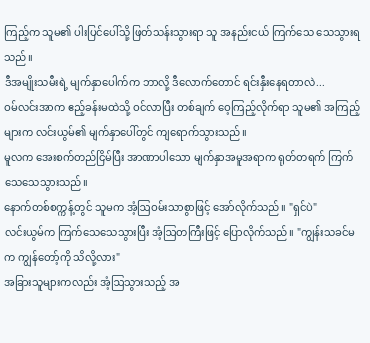ကြည့်က သူမ၏ ပါးပြင်ပေါ်သို့ ဖြတ်သန်းသွားရာ သူ အနည်းငယ် ကြက်သေ သေသွားရသည်။
ဒီအမျိုးသမီးရဲ့ မျက်နှာပေါက်က ဘာလို့ ဒီလောက်တောင် ရင်းနှီးနေရတာလဲ...
ဝမ်လင်းအာက ဧည့်ခန်းမထဲသို့ ဝင်လာပြီး တစ်ချက် ဝေ့ကြည့်လိုက်ရာ သူမ၏ အကြည့်များက လင်းယွမ်၏ မျက်နှာပေါ်တွင် ကျရောက်သွားသည်။
မူလက အေးစက်တည်ငြိမ်ပြီး အာဏာပါသော မျက်နှာအမူအရာက ရုတ်တရက် ကြက်သေသေသွားသည်။
နောက်တစ်စက္ကန့်တွင် သူမက အံ့ဩဝမ်းသာစွာဖြင့် အော်လိုက်သည်။ "ရှင်ပဲ"
လင်းယွမ်က ကြက်သေသေသွားပြီး အံ့ဩတကြီးဖြင့် ပြောလိုက်သည်။ "ကျွန်းသခင်မက ကျွန်တော့်ကို သိလို့လား"
အခြားသူများကလည်း အံ့ဩသွားသည့် အ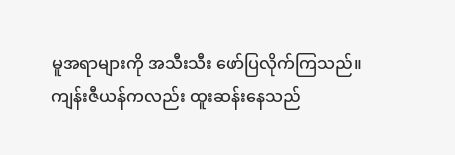မူအရာများကို အသီးသီး ဖော်ပြလိုက်ကြသည်။
ကျန်းဇီယန်ကလည်း ထူးဆန်းနေသည်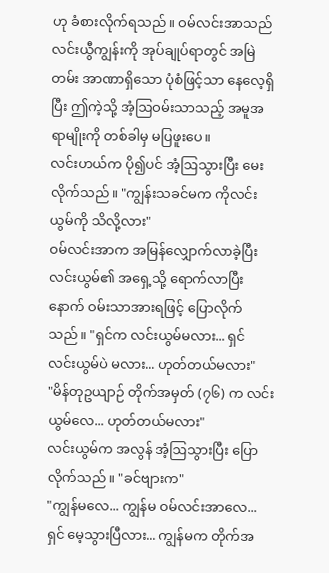ဟု ခံစားလိုက်ရသည်။ ဝမ်လင်းအာသည် လင်းယွီကျွန်းကို အုပ်ချုပ်ရာတွင် အမြဲတမ်း အာဏာရှိသော ပုံစံဖြင့်သာ နေလေ့ရှိပြီး ဤကဲ့သို့ အံ့ဩဝမ်းသာသည့် အမူအရာမျိုးကို တစ်ခါမှ မပြဖူးပေ။
လင်းဟယ်က ပို၍ပင် အံ့ဩသွားပြီး မေးလိုက်သည်။ "ကျွန်းသခင်မက ကိုလင်းယွမ်ကို သိလို့လား"
ဝမ်လင်းအာက အမြန်လျှောက်လာခဲ့ပြီး လင်းယွမ်၏ အရှေ့သို့ ရောက်လာပြီးနောက် ဝမ်းသာအားရဖြင့် ပြောလိုက်သည်။ "ရှင်က လင်းယွမ်မလား... ရှင် လင်းယွမ်ပဲ မလား... ဟုတ်တယ်မလား"
"မိန်တုဥယျာဉ် တိုက်အမှတ် (၇၆) က လင်းယွမ်လေ... ဟုတ်တယ်မလား"
လင်းယွမ်က အလွန် အံ့ဩသွားပြီး ပြောလိုက်သည်။ "ခင်ဗျားက"
"ကျွန်မလေ... ကျွန်မ ဝမ်လင်းအာလေ... ရှင် မေ့သွားပြီလား... ကျွန်မက တိုက်အ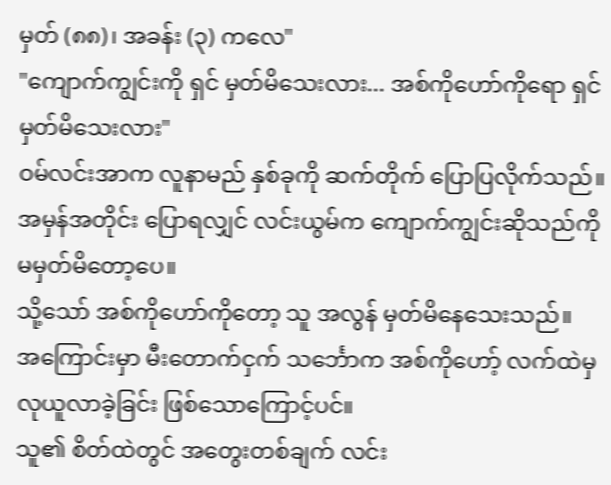မှတ် (၈၈)၊ အခန်း (၃) ကလေ"
"ကျောက်ကျွင်းကို ရှင် မှတ်မိသေးလား... အစ်ကိုဟော်ကိုရော ရှင် မှတ်မိသေးလား"
ဝမ်လင်းအာက လူနာမည် နှစ်ခုကို ဆက်တိုက် ပြောပြလိုက်သည်။
အမှန်အတိုင်း ပြောရလျှင် လင်းယွမ်က ကျောက်ကျွင်းဆိုသည်ကို မမှတ်မိတော့ပေ။
သို့သော် အစ်ကိုဟော်ကိုတော့ သူ အလွန် မှတ်မိနေသေးသည်။
အကြောင်းမှာ မီးတောက်ငှက် သင်္ဘောက အစ်ကိုဟော့် လက်ထဲမှ လုယူလာခဲ့ခြင်း ဖြစ်သောကြောင့်ပင်။
သူ၏ စိတ်ထဲတွင် အတွေးတစ်ချက် လင်း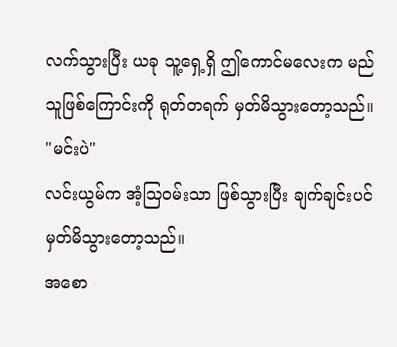လက်သွားပြီး ယခု သူ့ရှေ့ရှိ ဤကောင်မလေးက မည်သူဖြစ်ကြောင်းကို ရုတ်တရက် မှတ်မိသွားတော့သည်။
"မင်းပဲ"
လင်းယွမ်က အံ့ဩဝမ်းသာ ဖြစ်သွားပြီး ချက်ချင်းပင် မှတ်မိသွားတော့သည်။
အစော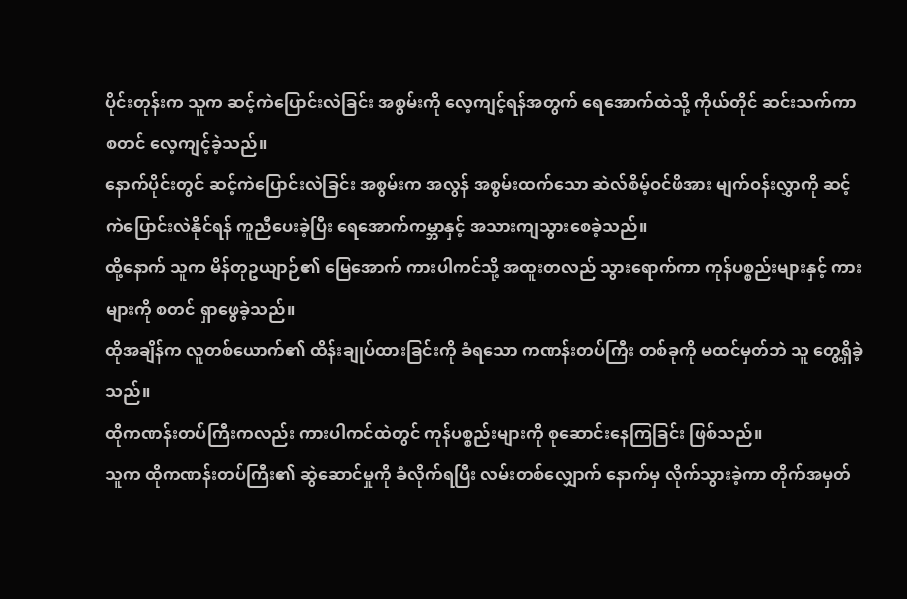ပိုင်းတုန်းက သူက ဆင့်ကဲပြောင်းလဲခြင်း အစွမ်းကို လေ့ကျင့်ရန်အတွက် ရေအောက်ထဲသို့ ကိုယ်တိုင် ဆင်းသက်ကာ စတင် လေ့ကျင့်ခဲ့သည်။
နောက်ပိုင်းတွင် ဆင့်ကဲပြောင်းလဲခြင်း အစွမ်းက အလွန် အစွမ်းထက်သော ဆဲလ်စိမ့်ဝင်ဖိအား မျက်ဝန်းလွှာကို ဆင့်ကဲပြောင်းလဲနိုင်ရန် ကူညီပေးခဲ့ပြီး ရေအောက်ကမ္ဘာနှင့် အသားကျသွားစေခဲ့သည်။
ထို့နောက် သူက မိန်တုဥယျာဉ်၏ မြေအောက် ကားပါကင်သို့ အထူးတလည် သွားရောက်ကာ ကုန်ပစ္စည်းများနှင့် ကားများကို စတင် ရှာဖွေခဲ့သည်။
ထိုအချိန်က လူတစ်ယောက်၏ ထိန်းချုပ်ထားခြင်းကို ခံရသော ကဏန်းတပ်ကြီး တစ်ခုကို မထင်မှတ်ဘဲ သူ တွေ့ရှိခဲ့သည်။
ထိုကဏန်းတပ်ကြီးကလည်း ကားပါကင်ထဲတွင် ကုန်ပစ္စည်းများကို စုဆောင်းနေကြခြင်း ဖြစ်သည်။
သူက ထိုကဏန်းတပ်ကြီး၏ ဆွဲဆောင်မှုကို ခံလိုက်ရပြီး လမ်းတစ်လျှောက် နောက်မှ လိုက်သွားခဲ့ကာ တိုက်အမှတ်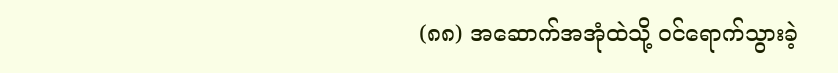(၈၈) အဆောက်အအုံထဲသို့ ဝင်ရောက်သွားခဲ့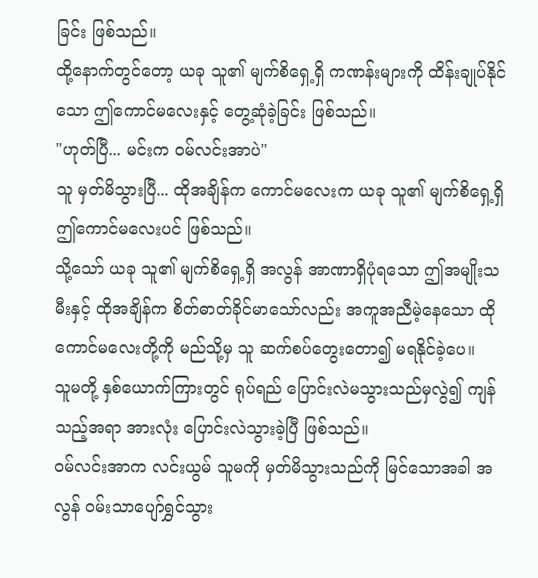ခြင်း ဖြစ်သည်။
ထို့နောက်တွင်တော့ ယခု သူ၏ မျက်စိရှေ့ရှိ ကဏန်းများကို ထိန်းချုပ်နိုင်သော ဤကောင်မလေးနှင့် တွေ့ဆုံခဲ့ခြင်း ဖြစ်သည်။
"ဟုတ်ပြီ... မင်းက ဝမ်လင်းအာပဲ"
သူ မှတ်မိသွားပြီ... ထိုအချိန်က ကောင်မလေးက ယခု သူ၏ မျက်စိရှေ့ရှိ ဤကောင်မလေးပင် ဖြစ်သည်။
သို့သော် ယခု သူ၏ မျက်စိရှေ့ရှိ အလွန် အာဏာရှိပုံရသော ဤအမျိုးသမီးနှင့် ထိုအချိန်က စိတ်ဓာတ်ခိုင်မာသော်လည်း အကူအညီမဲ့နေသော ထိုကောင်မလေးတို့ကို မည်သို့မှ သူ ဆက်စပ်တွေးတော၍ မရနိုင်ခဲ့ပေ။
သူမတို့ နှစ်ယောက်ကြားတွင် ရုပ်ရည် ပြောင်းလဲမသွားသည်မှလွဲ၍ ကျန်သည့်အရာ အားလုံး ပြောင်းလဲသွားခဲ့ပြီ ဖြစ်သည်။
ဝမ်လင်းအာက လင်းယွမ် သူမကို မှတ်မိသွားသည်ကို မြင်သောအခါ အလွန် ဝမ်းသာပျော်ရွှင်သွား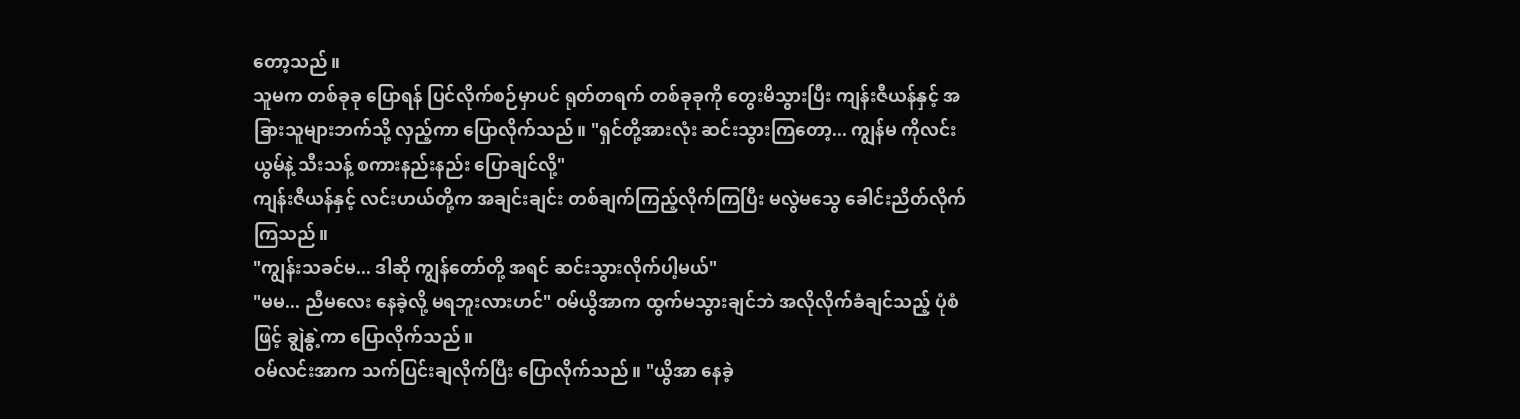တော့သည်။
သူမက တစ်ခုခု ပြောရန် ပြင်လိုက်စဉ်မှာပင် ရုတ်တရက် တစ်ခုခုကို တွေးမိသွားပြီး ကျန်းဇီယန်နှင့် အခြားသူများဘက်သို့ လှည့်ကာ ပြောလိုက်သည်။ "ရှင်တို့အားလုံး ဆင်းသွားကြတော့... ကျွန်မ ကိုလင်းယွမ်နဲ့ သီးသန့် စကားနည်းနည်း ပြောချင်လို့"
ကျန်းဇီယန်နှင့် လင်းဟယ်တို့က အချင်းချင်း တစ်ချက်ကြည့်လိုက်ကြပြီး မလွဲမသွေ ခေါင်းညိတ်လိုက်ကြသည်။
"ကျွန်းသခင်မ... ဒါဆို ကျွန်တော်တို့ အရင် ဆင်းသွားလိုက်ပါ့မယ်"
"မမ... ညီမလေး နေခဲ့လို့ မရဘူးလားဟင်" ဝမ်ယွိအာက ထွက်မသွားချင်ဘဲ အလိုလိုက်ခံချင်သည့် ပုံစံဖြင့် ချွဲနွဲ့ကာ ပြောလိုက်သည်။
ဝမ်လင်းအာက သက်ပြင်းချလိုက်ပြီး ပြောလိုက်သည်။ "ယွိအာ နေခဲ့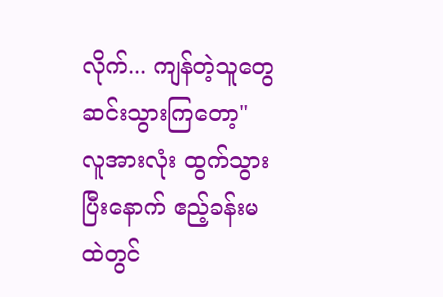လိုက်... ကျန်တဲ့သူတွေ ဆင်းသွားကြတော့"
လူအားလုံး ထွက်သွားပြီးနောက် ဧည့်ခန်းမထဲတွင်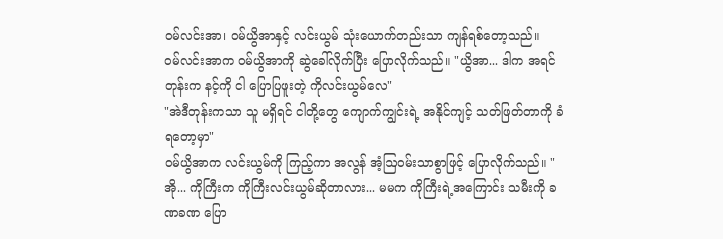ဝမ်လင်းအာ၊ ဝမ်ယွိအာနှင့် လင်းယွမ် သုံးယောက်တည်းသာ ကျန်ရစ်တော့သည်။
ဝမ်လင်းအာက ဝမ်ယွိအာကို ဆွဲခေါ်လိုက်ပြီး ပြောလိုက်သည်။ "ယွိအာ... ဒါက အရင်တုန်းက နင့်ကို ငါ ပြောပြဖူးတဲ့ ကိုလင်းယွမ်လေ"
"အဲဒီတုန်းကသာ သူ မရှိရင် ငါတို့တွေ ကျောက်ကျွင်းရဲ့ အနိုင်ကျင့် သတ်ဖြတ်တာကို ခံရတော့မှာ"
ဝမ်ယွိအာက လင်းယွမ်ကို ကြည့်ကာ အလွန် အံ့ဩဝမ်းသာစွာဖြင့် ပြောလိုက်သည်။ "အို... ကိုကြီးက ကိုကြီးလင်းယွမ်ဆိုတာလား... မမက ကိုကြီးရဲ့အကြောင်း သမီးကို ခဏခဏ ပြော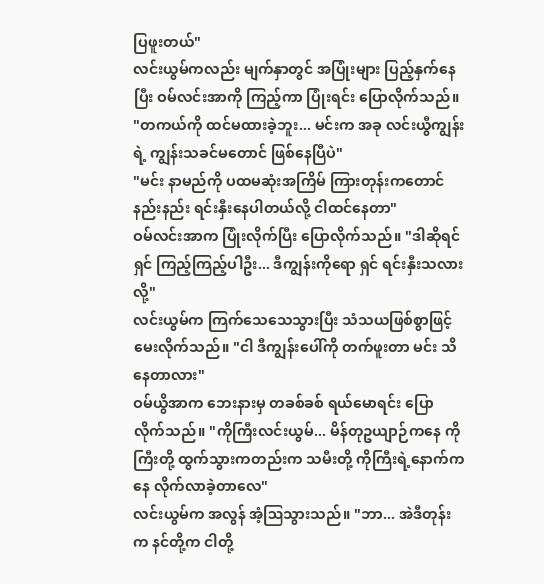ပြဖူးတယ်"
လင်းယွမ်ကလည်း မျက်နှာတွင် အပြုံးများ ပြည့်နှက်နေပြီး ဝမ်လင်းအာကို ကြည့်ကာ ပြုံးရင်း ပြောလိုက်သည်။ "တကယ်ကို ထင်မထားခဲ့ဘူး... မင်းက အခု လင်းယွီကျွန်းရဲ့ ကျွန်းသခင်မတောင် ဖြစ်နေပြီပဲ"
"မင်း နာမည်ကို ပထမဆုံးအကြိမ် ကြားတုန်းကတောင် နည်းနည်း ရင်းနှီးနေပါတယ်လို့ ငါထင်နေတာ"
ဝမ်လင်းအာက ပြုံးလိုက်ပြီး ပြောလိုက်သည်။ "ဒါဆိုရင် ရှင် ကြည့်ကြည့်ပါဦး... ဒီကျွန်းကိုရော ရှင် ရင်းနှီးသလားလို့"
လင်းယွမ်က ကြက်သေသေသွားပြီး သံသယဖြစ်စွာဖြင့် မေးလိုက်သည်။ "ငါ ဒီကျွန်းပေါ်ကို တက်ဖူးတာ မင်း သိနေတာလား"
ဝမ်ယွိအာက ဘေးနားမှ တခစ်ခစ် ရယ်မောရင်း ပြောလိုက်သည်။ "ကိုကြီးလင်းယွမ်... မိန်တုဥယျာဉ်ကနေ ကိုကြီးတို့ ထွက်သွားကတည်းက သမီးတို့ ကိုကြီးရဲ့နောက်ကနေ လိုက်လာခဲ့တာလေ"
လင်းယွမ်က အလွန် အံ့ဩသွားသည်။ "ဘာ... အဲဒီတုန်းက နင်တို့က ငါတို့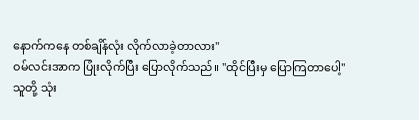နောက်ကနေ တစ်ချိန်လုံး လိုက်လာခဲ့တာလား"
ဝမ်လင်းအာက ပြုံးလိုက်ပြီး ပြောလိုက်သည်။ "ထိုင်ပြီးမှ ပြောကြတာပေါ့"
သူတို့ သုံး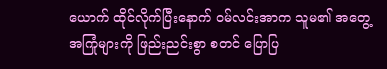ယောက် ထိုင်လိုက်ပြီးနောက် ဝမ်လင်းအာက သူမ၏ အတွေ့အကြုံများကို ဖြည်းညင်းစွာ စတင် ပြောပြ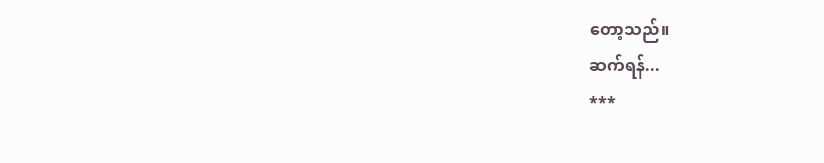တော့သည်။
ဆက်ရန်...
***